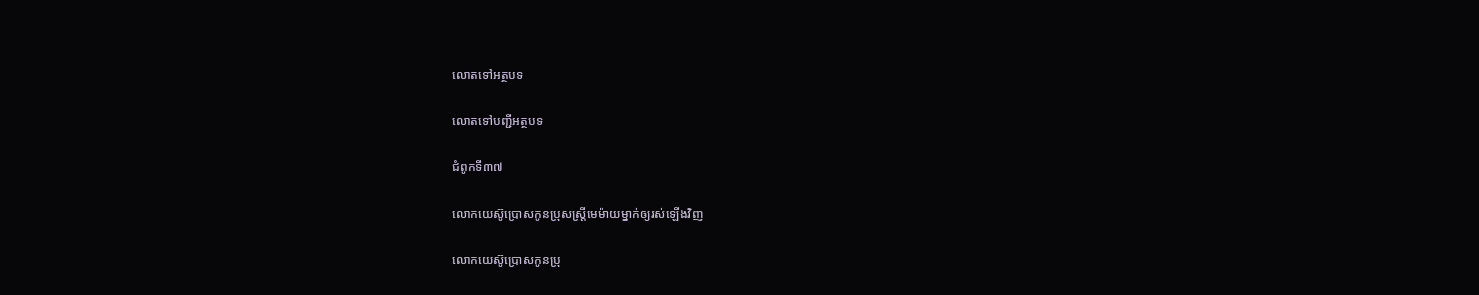លោតទៅអត្ថបទ

លោតទៅបញ្ជីអត្ថបទ

ជំពូកទី៣៧

លោកយេស៊ូប្រោសកូនប្រុសស្ត្រីមេម៉ាយម្នាក់ឲ្យរស់ឡើងវិញ

លោកយេស៊ូប្រោសកូនប្រុ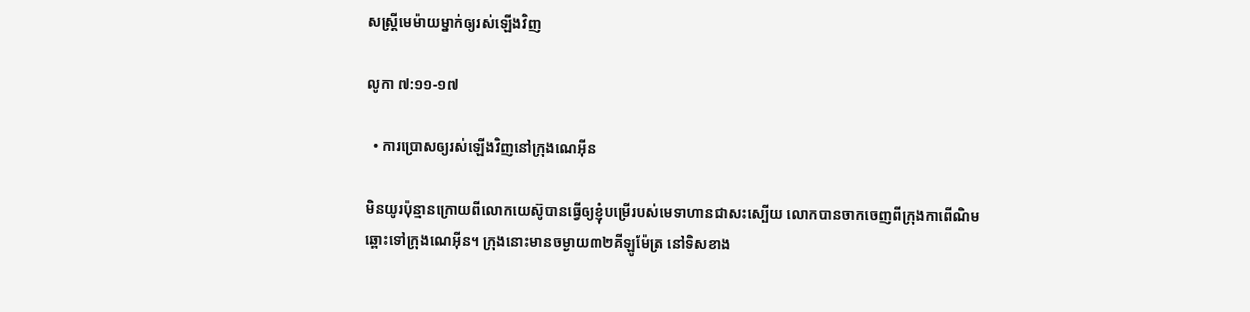សស្ត្រីមេម៉ាយម្នាក់ឲ្យរស់ឡើងវិញ

លូកា ៧:១១-១៧

  • ការប្រោសឲ្យរស់ឡើងវិញនៅក្រុងណេអ៊ីន

មិនយូរប៉ុន្មានក្រោយពីលោកយេស៊ូបានធ្វើឲ្យខ្ញុំបម្រើរបស់មេទាហានជាសះស្បើយ លោកបានចាកចេញពីក្រុងកាពើណិម ឆ្ពោះទៅក្រុងណេអ៊ីន។ ក្រុងនោះមានចម្ងាយ៣២គីឡូម៉ែត្រ នៅទិសខាង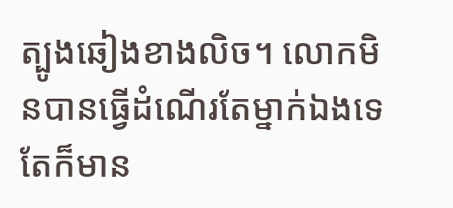ត្បូងឆៀងខាងលិច។ លោកមិនបានធ្វើដំណើរតែម្នាក់ឯងទេ តែក៏មាន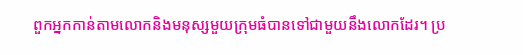ពួកអ្នកកាន់តាមលោកនិងមនុស្សមួយក្រុមធំបានទៅជាមួយនឹងលោកដែរ។ ប្រ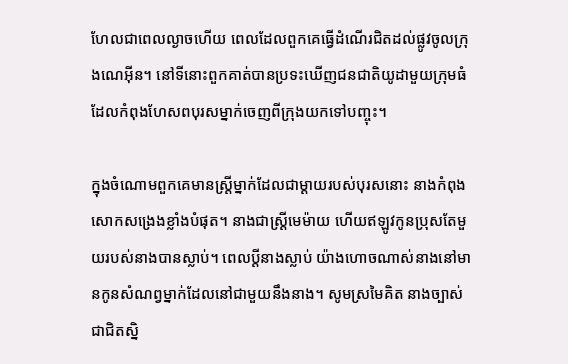ហែលជាពេលល្ងាចហើយ ពេលដែលពួកគេធ្វើដំណើរជិតដល់ផ្លូវចូលក្រុងណេអ៊ីន។ នៅទីនោះពួកគាត់បានប្រទះឃើញជនជាតិយូដាមួយក្រុមធំដែលកំពុងហែសពបុរសម្នាក់ចេញពីក្រុងយកទៅបញ្ចុះ។

ក្នុងចំណោមពួកគេមានស្ត្រីម្នាក់ដែលជាម្ដាយរបស់បុរសនោះ នាងកំពុងសោកសង្រេងខ្លាំងបំផុត។ នាងជាស្ត្រីមេម៉ាយ ហើយឥឡូវកូនប្រុសតែមួយរបស់នាងបានស្លាប់។ ពេលប្ដីនាងស្លាប់ យ៉ាងហោចណាស់នាងនៅមានកូនសំណព្វម្នាក់ដែលនៅជាមួយនឹងនាង។ សូមស្រមៃគិត នាងច្បាស់ជាជិតស្និ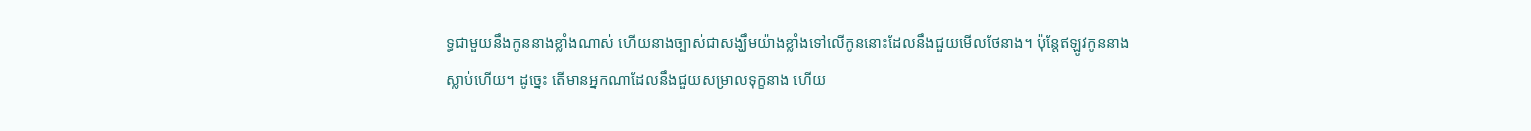ទ្ធជាមួយនឹងកូននាងខ្លាំងណាស់ ហើយនាងច្បាស់ជាសង្ឃឹមយ៉ាងខ្លាំងទៅលើកូននោះដែលនឹងជួយមើលថែនាង។ ប៉ុន្តែឥឡូវកូននាងស្លាប់ហើយ។ ដូច្នេះ តើមានអ្នកណាដែលនឹងជួយសម្រាលទុក្ខនាង ហើយ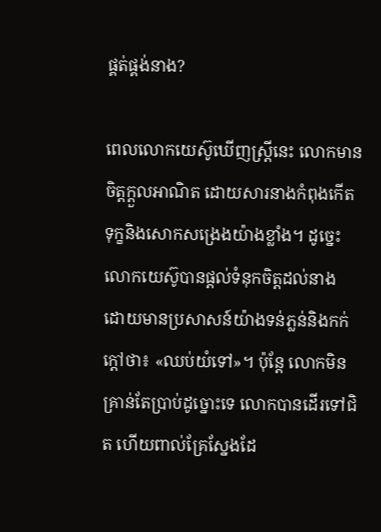ផ្គត់ផ្គង់នាង?

ពេលលោកយេស៊ូឃើញស្ត្រីនេះ លោកមានចិត្តក្ដួលអាណិត ដោយសារនាងកំពុងកើតទុក្ខនិងសោកសង្រេងយ៉ាងខ្លាំង។ ដូច្នេះ លោកយេស៊ូបានផ្ដល់ទំនុកចិត្តដល់នាង ដោយមានប្រសាសន៍យ៉ាងទន់ភ្លន់និងកក់ក្ដៅថា៖ «ឈប់យំទៅ»។ ប៉ុន្តែ លោកមិនគ្រាន់តែប្រាប់ដូច្នោះទេ លោកបានដើរទៅជិត ហើយពាល់គ្រែស្នែងដែ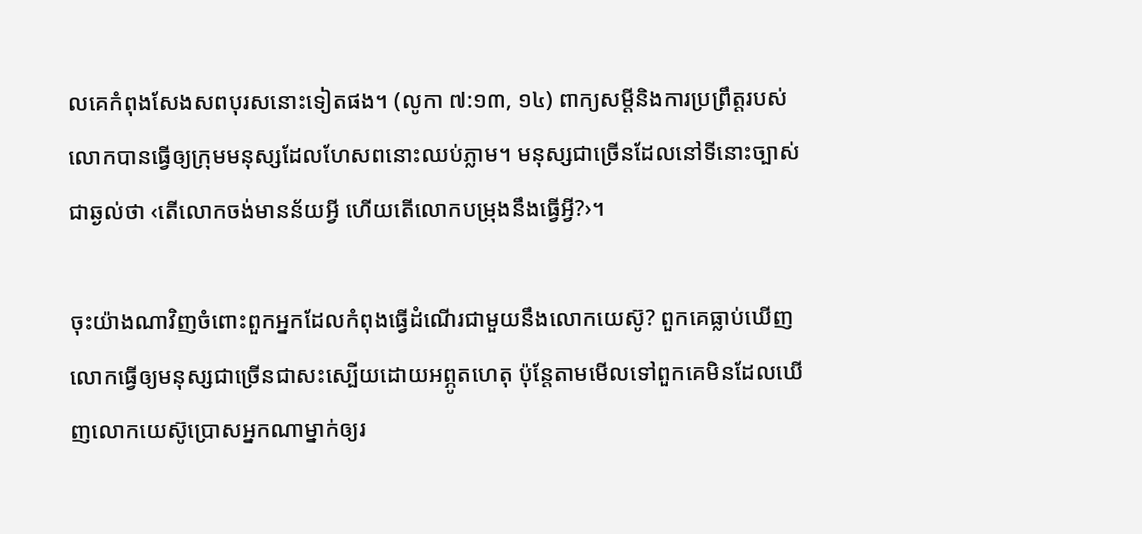លគេកំពុងសែងសពបុរសនោះទៀតផង។ (លូកា ៧:១៣, ១៤) ពាក្យសម្ដីនិងការប្រព្រឹត្តរបស់លោកបានធ្វើឲ្យក្រុមមនុស្សដែលហែសពនោះឈប់ភ្លាម។ មនុស្សជាច្រើនដែលនៅទីនោះច្បាស់ជាឆ្ងល់ថា ‹តើលោកចង់មានន័យអ្វី ហើយតើលោកបម្រុងនឹងធ្វើអ្វី?›។

ចុះយ៉ាងណាវិញចំពោះពួកអ្នកដែលកំពុងធ្វើដំណើរជាមួយនឹងលោកយេស៊ូ? ពួកគេធ្លាប់ឃើញលោកធ្វើឲ្យមនុស្សជាច្រើនជាសះស្បើយដោយអព្ភូតហេតុ ប៉ុន្តែតាមមើលទៅពួកគេមិនដែលឃើញលោកយេស៊ូប្រោសអ្នកណាម្នាក់ឲ្យរ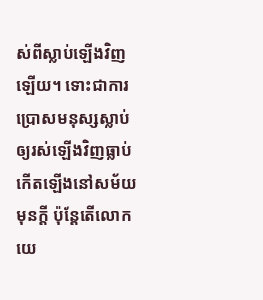ស់ពីស្លាប់ឡើងវិញឡើយ។ ទោះជាការប្រោសមនុស្សស្លាប់ឲ្យរស់ឡើងវិញធ្លាប់កើតឡើងនៅសម័យមុនក្ដី ប៉ុន្តែតើលោកយេ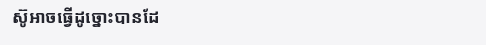ស៊ូអាចធ្វើដូច្នោះបានដែ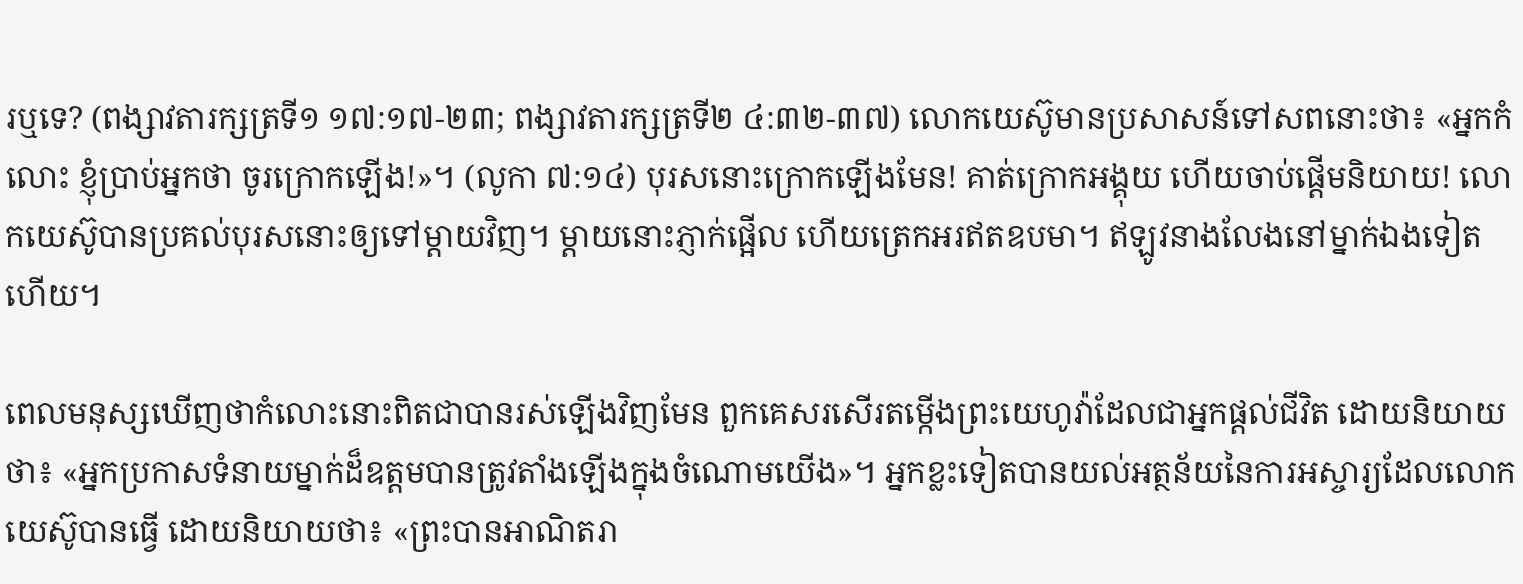រឬទេ? (ពង្សាវតារក្សត្រទី១ ១៧:១៧-២៣; ពង្សាវតារក្សត្រទី២ ៤:៣២-៣៧) លោកយេស៊ូមានប្រសាសន៍ទៅសពនោះថា៖ «អ្នកកំលោះ ខ្ញុំប្រាប់អ្នកថា ចូរក្រោកឡើង!»។ (លូកា ៧:១៤) បុរសនោះក្រោកឡើងមែន! គាត់ក្រោកអង្គុយ ហើយចាប់ផ្ដើមនិយាយ! លោកយេស៊ូបានប្រគល់បុរសនោះឲ្យទៅម្ដាយវិញ។ ម្ដាយនោះភ្ញាក់ផ្អើល ហើយត្រេកអរឥតឧបមា។ ឥឡូវនាងលែងនៅម្នាក់ឯងទៀតហើយ។

ពេលមនុស្សឃើញថាកំលោះនោះពិតជាបានរស់ឡើងវិញមែន ពួកគេសរសើរតម្កើងព្រះយេហូវ៉ាដែលជាអ្នកផ្ដល់ជីវិត ដោយនិយាយថា៖ «អ្នកប្រកាសទំនាយម្នាក់ដ៏ឧត្តមបានត្រូវតាំងឡើងក្នុងចំណោមយើង»។ អ្នកខ្លះទៀតបានយល់អត្ថន័យនៃការអស្ចារ្យដែលលោកយេស៊ូបានធ្វើ ដោយនិយាយថា៖ «ព្រះបានអាណិតរា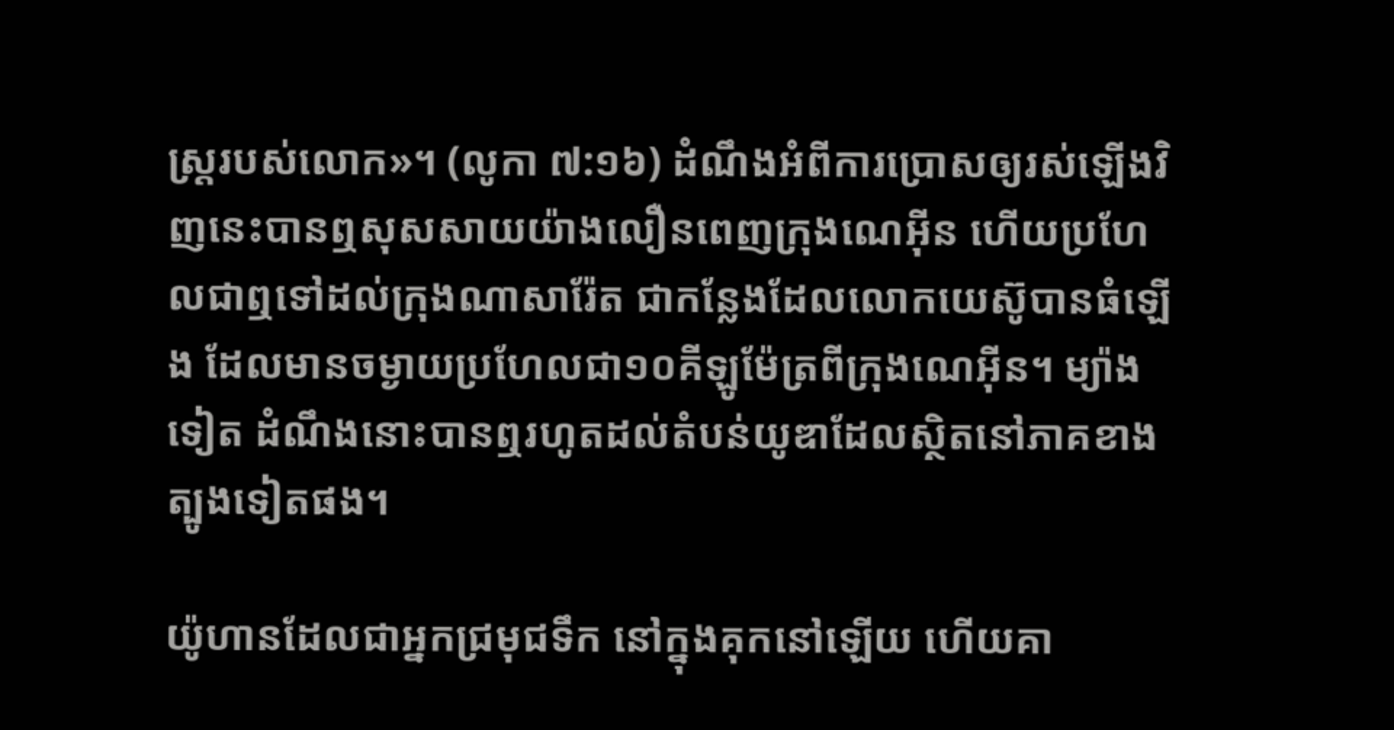ស្ត្ររបស់លោក»។ (លូកា ៧:១៦) ដំណឹងអំពីការប្រោសឲ្យរស់ឡើងវិញនេះបានឮសុសសាយយ៉ាងលឿនពេញក្រុងណេអ៊ីន ហើយប្រហែលជាឮទៅដល់ក្រុងណាសារ៉ែត ជាកន្លែងដែលលោកយេស៊ូបានធំឡើង ដែលមានចម្ងាយប្រហែលជា១០គីឡូម៉ែត្រពីក្រុងណេអ៊ីន។ ម្យ៉ាងទៀត ដំណឹងនោះបានឮរហូតដល់តំបន់យូឌាដែលស្ថិតនៅភាគខាងត្បូងទៀតផង។

យ៉ូហានដែលជាអ្នកជ្រមុជទឹក នៅក្នុងគុកនៅឡើយ ហើយគា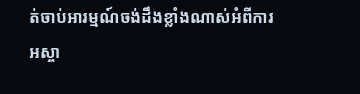ត់ចាប់អារម្មណ៍ចង់ដឹងខ្លាំងណាស់អំពីការអស្ចា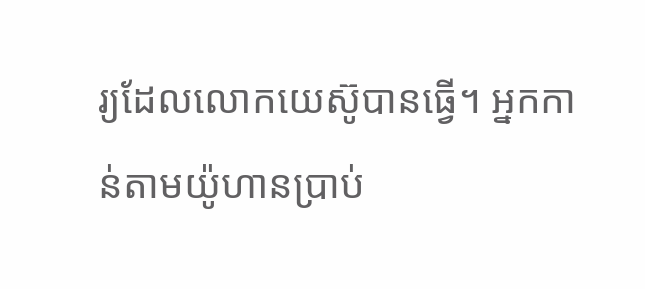រ្យដែលលោកយេស៊ូបានធ្វើ។ អ្នកកាន់តាមយ៉ូហានប្រាប់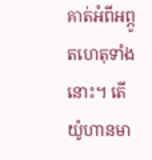គាត់អំពីអព្ភូតហេតុទាំងនោះ។ តើយ៉ូហានមា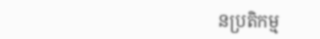នប្រតិកម្ម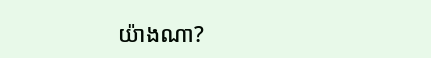យ៉ាងណា?